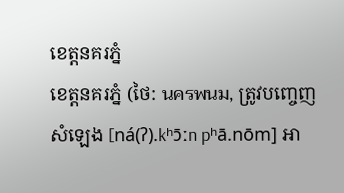ខេត្តនគរភ្នំ
ខេត្តនគរភ្នំ (ថៃ: นครพนม, ត្រូវបញ្ចេញសំឡេង [ná(ʔ).kʰɔ̄ːn pʰā.nōm] អា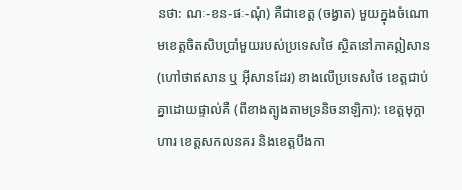នថា: ណៈ-ខន-ផៈ-ណុំ) គឺជាខេត្ត (ចង្វាត) មួយក្នុងចំណោមខេត្តចិតសិបប្រាំមួយរបស់ប្រទេសថៃ ស្ថិតនៅភាគឦសាន (ហៅថាឥសាន ឬ អ៊ីសានដែរ) ខាងលើប្រទេសថៃ ខេត្តជាប់គ្នាដោយផ្ទាល់គឺ (ពីខាងត្បូងតាមទ្រនិចនាឡិកា): ខេត្តមុក្តាហារ ខេត្តសកលនគរ និងខេត្តបឹងកា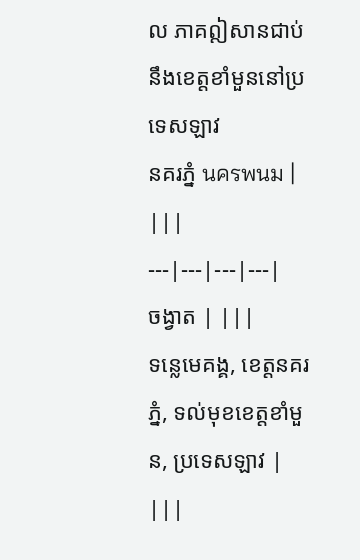ល ភាគឦសានជាប់នឹងខេត្តខាំមួននៅប្រទេសឡាវ
នគរភ្នំ นครพนม | |||
---|---|---|---|
ចង្វាត | |||
ទន្លេមេគង្គ, ខេត្តនគរភ្នំ, ទល់មុខខេត្តខាំមួន, ប្រទេសឡាវ | |||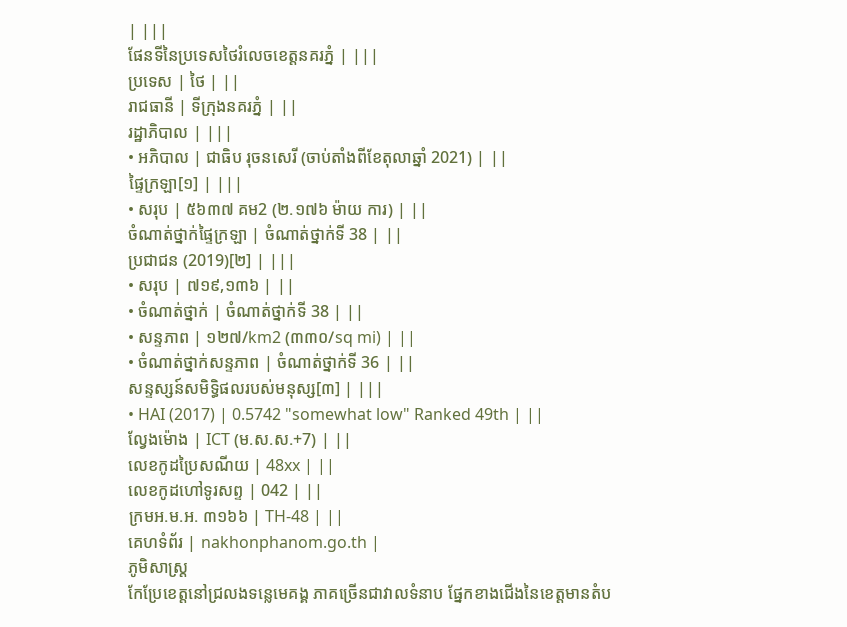| |||
ផែនទីនៃប្រទេសថៃរំលេចខេត្តនគរភ្នំ | |||
ប្រទេស | ថៃ | ||
រាជធានី | ទីក្រុងនគរភ្នំ | ||
រដ្ឋាភិបាល | |||
• អភិបាល | ជាធិប រុចនសេរី (ចាប់តាំងពីខែតុលាឆ្នាំ 2021) | ||
ផ្ទៃក្រឡា[១] | |||
• សរុប | ៥៦៣៧ គម2 (២.១៧៦ ម៉ាយ ការ) | ||
ចំណាត់ថ្នាក់ផ្ទៃក្រឡា | ចំណាត់ថ្នាក់ទី 38 | ||
ប្រជាជន (2019)[២] | |||
• សរុប | ៧១៩,១៣៦ | ||
• ចំណាត់ថ្នាក់ | ចំណាត់ថ្នាក់ទី 38 | ||
• សន្ទភាព | ១២៧/km2 (៣៣០/sq mi) | ||
• ចំណាត់ថ្នាក់សន្ទភាព | ចំណាត់ថ្នាក់ទី 36 | ||
សន្ទស្សន៍សមិទ្ធិផលរបស់មនុស្ស[៣] | |||
• HAI (2017) | 0.5742 "somewhat low" Ranked 49th | ||
ល្វែងម៉ោង | ICT (ម.ស.ស.+7) | ||
លេខកូដប្រៃសណីយ | 48xx | ||
លេខកូដហៅទូរសព្ទ | 042 | ||
ក្រមអ.ម.អ. ៣១៦៦ | TH-48 | ||
គេហទំព័រ | nakhonphanom.go.th |
ភូមិសាស្ត្រ
កែប្រែខេត្តនៅជ្រលងទន្លេមេគង្គ ភាគច្រើនជាវាលទំនាប ផ្នែកខាងជើងនៃខេត្តមានតំប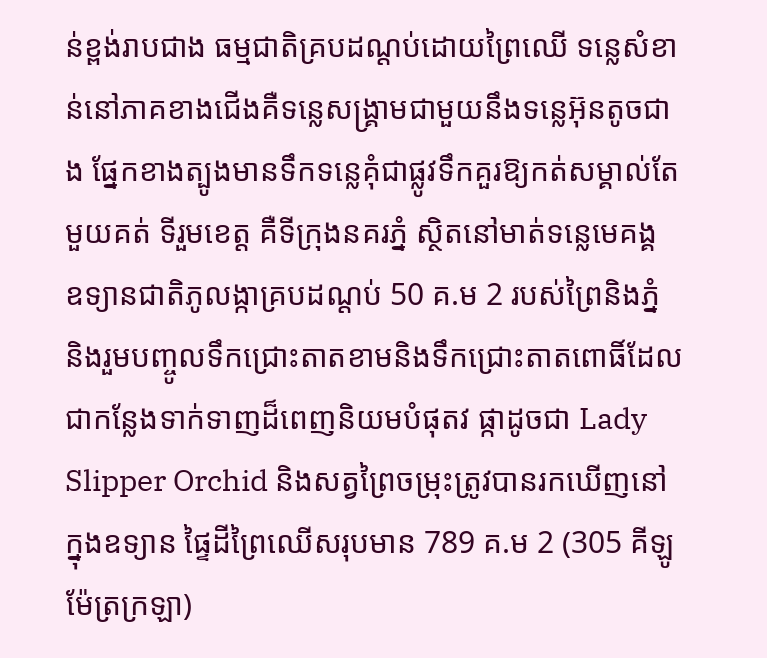ន់ខ្ពង់រាបជាង ធម្មជាតិគ្របដណ្តប់ដោយព្រៃឈើ ទន្លេសំខាន់នៅភាគខាងជើងគឺទន្លេសង្គ្រាមជាមួយនឹងទន្លេអ៊ុនតូចជាង ផ្នែកខាងត្បូងមានទឹកទន្លេគុំជាផ្លូវទឹកគួរឱ្យកត់សម្គាល់តែមួយគត់ ទីរួមខេត្ត គឺទីក្រុងនគរភ្នំ ស្ថិតនៅមាត់ទន្លេមេគង្គ
ឧទ្យានជាតិភូលង្កាគ្របដណ្តប់ 50 គ.ម 2 របស់ព្រៃនិងភ្នំ និងរួមបញ្ចូលទឹកជ្រោះតាតខាមនិងទឹកជ្រោះតាតពោធិ៍ដែលជាកន្លែងទាក់ទាញដ៏ពេញនិយមបំផុតវ ផ្កាដូចជា Lady Slipper Orchid និងសត្វព្រៃចម្រុះត្រូវបានរកឃើញនៅក្នុងឧទ្យាន ផ្ទៃដីព្រៃឈើសរុបមាន 789 គ.ម 2 (305 គីឡូម៉ែត្រក្រឡា)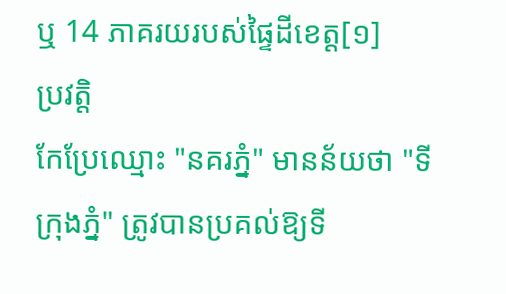ឬ 14 ភាគរយរបស់ផ្ទៃដីខេត្ត[១]
ប្រវត្តិ
កែប្រែឈ្មោះ "នគរភ្នំ" មានន័យថា "ទីក្រុងភ្នំ" ត្រូវបានប្រគល់ឱ្យទី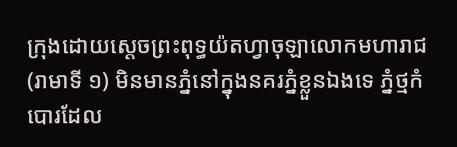ក្រុងដោយស្តេចព្រះពុទ្ធយ៉តហ្វាចុឡាលោកមហារាជ (រាមាទី ១) មិនមានភ្នំនៅក្នុងនគរភ្នំខ្លួនឯងទេ ភ្នំថ្មកំបោរដែល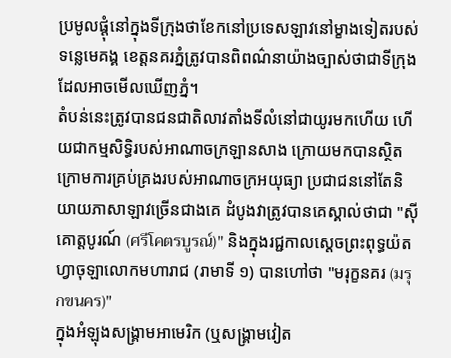ប្រមូលផ្តុំនៅក្នុងទីក្រុងថាខែកនៅប្រទេសឡាវនៅម្ខាងទៀតរបស់ទន្លេមេគង្គ ខេត្តនគរភ្នំត្រូវបានពិពណ៌នាយ៉ាងច្បាស់ថាជាទីក្រុងដែលអាចមើលឃើញភ្នំ។
តំបន់នេះត្រូវបានជនជាតិលាវតាំងទីលំនៅជាយូរមកហើយ ហើយជាកម្មសិទ្ធិរបស់អាណាចក្រឡានសាង ក្រោយមកបានស្ថិតក្រោមការគ្រប់គ្រងរបស់អាណាចក្រអយុធ្យា ប្រជាជននៅតែនិយាយភាសាឡាវច្រើនជាងគេ ដំបូងវាត្រូវបានគេស្គាល់ថាជា "ស៊ីគោត្តបូរណ៍ (ศรีโคตรบูรณ์)" និងក្នុងរជ្ជកាលស្តេចព្រះពុទ្ធយ៉តហ្វាចុឡាលោកមហារាជ (រាមាទី ១) បានហៅថា "មរុក្ខនគរ (มรุกขนคร)"
ក្នុងអំឡុងសង្គ្រាមអាមេរិក (ឬសង្គ្រាមវៀត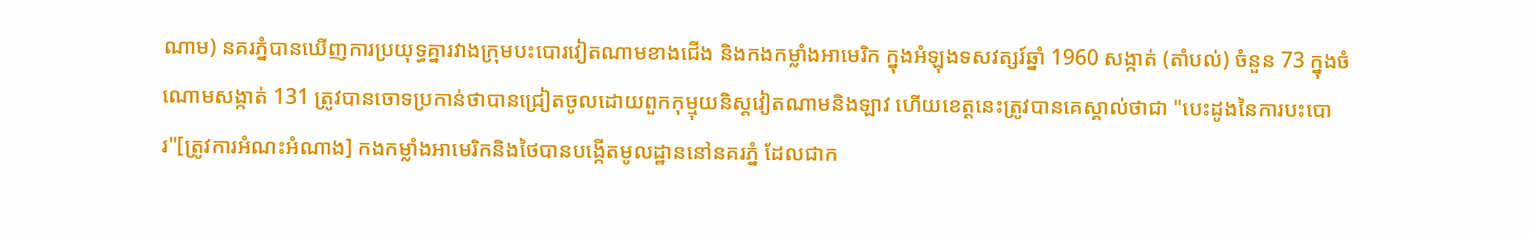ណាម) នគរភ្នំបានឃើញការប្រយុទ្ធគ្នារវាងក្រុមបះបោរវៀតណាមខាងជើង និងកងកម្លាំងអាមេរិក ក្នុងអំឡុងទសវត្សរ៍ឆ្នាំ 1960 សង្កាត់ (តាំបល់) ចំនួន 73 ក្នុងចំណោមសង្កាត់ 131 ត្រូវបានចោទប្រកាន់ថាបានជ្រៀតចូលដោយពួកកុម្មុយនិស្តវៀតណាមនិងឡាវ ហើយខេត្តនេះត្រូវបានគេស្គាល់ថាជា "បេះដូងនៃការបះបោរ"[ត្រូវការអំណះអំណាង] កងកម្លាំងអាមេរិកនិងថៃបានបង្កើតមូលដ្ឋាននៅនគរភ្នំ ដែលជាក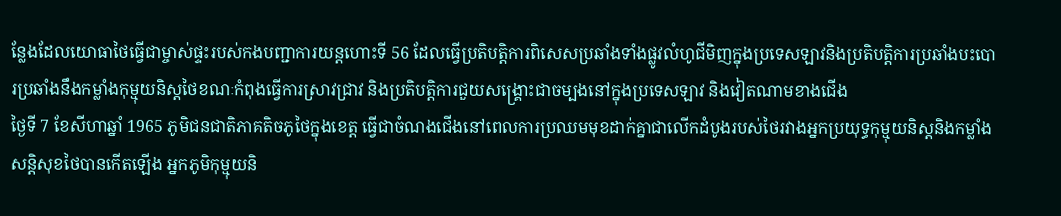ន្លែងដែលយោធាថៃធ្វើជាម្ចាស់ផ្ទះរបស់កងបញ្ជាការយន្តហោះទី 56 ដែលធ្វើប្រតិបត្តិការពិសេសប្រឆាំងទាំងផ្លូវលំហូជីមិញក្នុងប្រទេសឡាវនិងប្រតិបត្តិការប្រឆាំងបះបោរប្រឆាំងនឹងកម្លាំងកុម្មុយនិស្តថៃខណៈកំពុងធ្វើការស្រាវជ្រាវ និងប្រតិបត្តិការជួយសង្គ្រោះជាចម្បងនៅក្នុងប្រទេសឡាវ និងវៀតណាមខាងជើង
ថ្ងៃទី 7 ខែសីហាឆ្នាំ 1965 ភូមិជនជាតិភាគតិចភូថៃក្នុងខេត្ត ធ្វើជាចំណងជើងនៅពេលការប្រឈមមុខដាក់គ្នាជាលើកដំបូងរបស់ថៃរវាងអ្នកប្រយុទ្ធកុម្មុយនិស្តនិងកម្លាំងសន្តិសុខថៃបានកើតឡើង អ្នកភូមិកុម្មុយនិ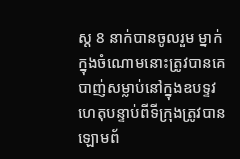ស្ត 8 នាក់បានចូលរួម ម្នាក់ក្នុងចំណោមនោះត្រូវបានគេបាញ់សម្លាប់នៅក្នុងឧបទ្ទវហេតុបន្ទាប់ពីទីក្រុងត្រូវបានឡោមព័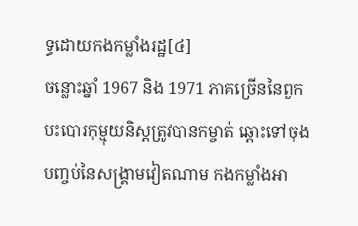ទ្ធដោយកងកម្លាំងរដ្ឋ[៤]
ចន្លោះឆ្នាំ 1967 និង 1971 ភាគច្រើននៃពួកបះបោរកុម្មុយនិស្តត្រូវបានកម្ចាត់ ឆ្ពោះទៅចុងបញ្ចប់នៃសង្គ្រាមវៀតណាម កងកម្លាំងអា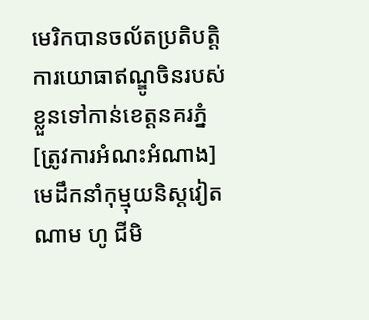មេរិកបានចល័តប្រតិបត្តិការយោធាឥណ្ឌូចិនរបស់ខ្លួនទៅកាន់ខេត្តនគរភ្នំ[ត្រូវការអំណះអំណាង]
មេដឹកនាំកុម្មុយនិស្តវៀតណាម ហូ ជីមិ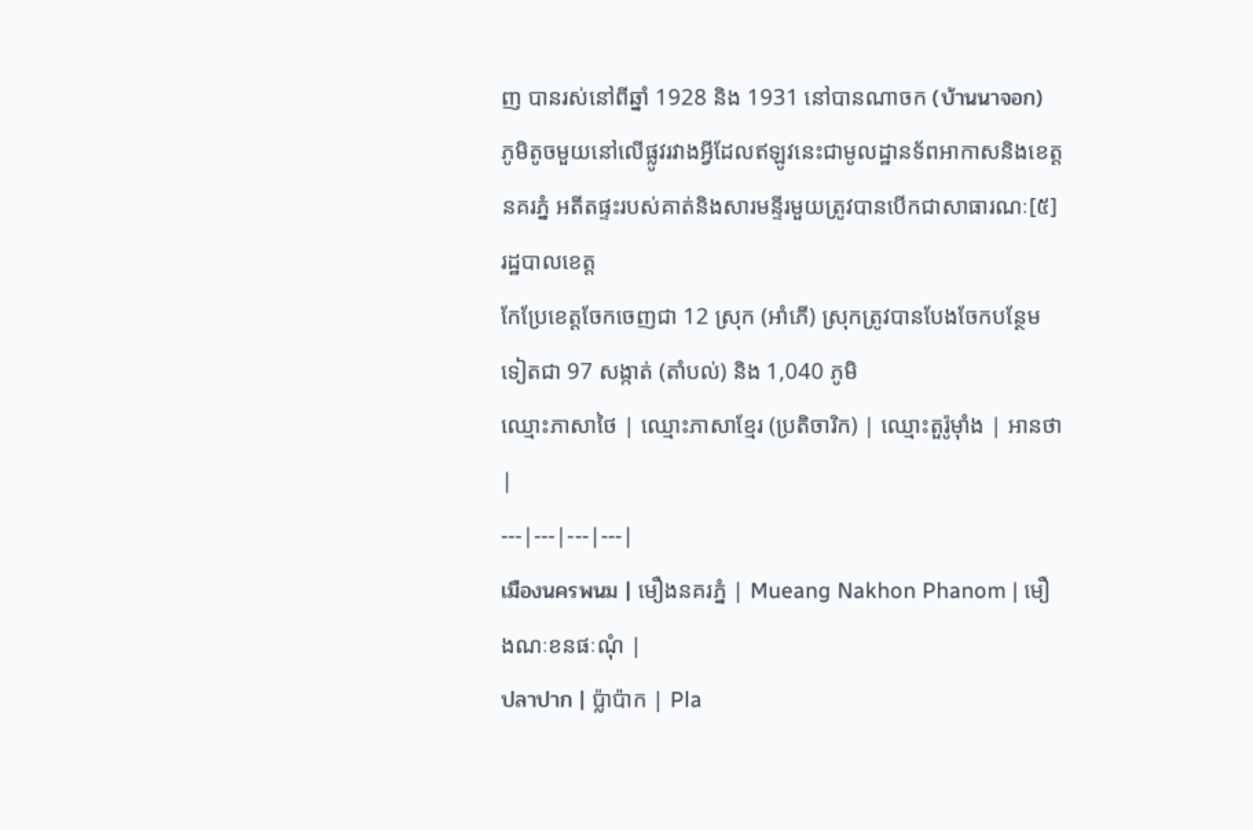ញ បានរស់នៅពីឆ្នាំ 1928 និង 1931 នៅបានណាចក (บ้านนาจอก) ភូមិតូចមួយនៅលើផ្លូវរវាងអ្វីដែលឥឡូវនេះជាមូលដ្ឋានទ័ពអាកាសនិងខេត្តនគរភ្នំ អតីតផ្ទះរបស់គាត់និងសារមន្ទីរមួយត្រូវបានបើកជាសាធារណៈ[៥]
រដ្ឋបាលខេត្ត
កែប្រែខេត្តចែកចេញជា 12 ស្រុក (អាំភើ) ស្រុកត្រូវបានបែងចែកបន្ថែមទៀតជា 97 សង្កាត់ (តាំបល់) និង 1,040 ភូមិ
ឈ្មោះភាសាថៃ | ឈ្មោះភាសាខ្មែរ (ប្រតិចារិក) | ឈ្មោះតួរ៉ូម៉ាំង | អានថា |
---|---|---|---|
เมืองนครพนม | មឿងនគរភ្នំ | Mueang Nakhon Phanom | មឿងណៈខនផៈណុំ |
ปลาปาก | ប៉្លាប៉ាក | Pla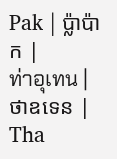Pak | ប៉្លាប៉ាក |
ท่าอุเทน | ថាឧទេន | Tha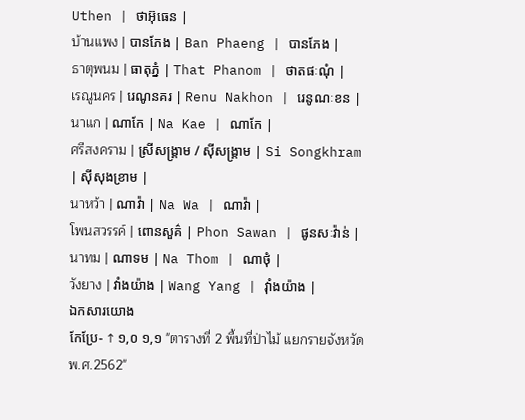Uthen | ថាអ៊ុធេន |
บ้านแพง | បានភែង | Ban Phaeng | បានភែង |
ธาตุพนม | ធាតុភ្នំ | That Phanom | ថាតផៈណុំ |
เรณูนคร | រេណូនគរ | Renu Nakhon | រេនូណៈខន |
นาแก | ណាកែ | Na Kae | ណាកែ |
ศรีสงคราม | ស្រីសង្គ្រាម / ស៊ីសង្គ្រាម | Si Songkhram | ស៊ីសុងខ្រាម |
นาหว้า | ណាវ៉ា | Na Wa | ណាវ៉ា |
โพนสวรรค์ | ពោនសួគ៌ | Phon Sawan | ផូនសៈវ៉ាន់ |
นาทม | ណាទម | Na Thom | ណាថុំ |
วังยาง | វាំងយ៉ាង | Wang Yang | វ៉ាំងយ៉ាង |
ឯកសារយោង
កែប្រែ- ↑ ១,០ ១,១ "ตารางที่ 2 พี้นที่ป่าไม้ แยกรายจังหวัด พ.ศ.2562"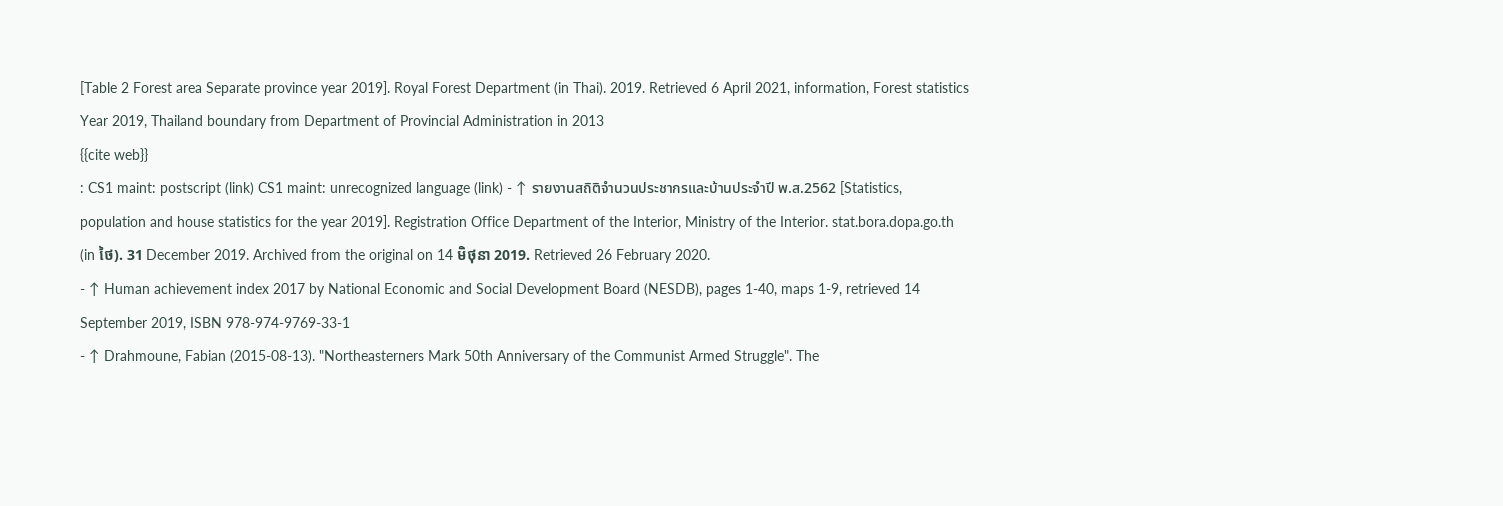[Table 2 Forest area Separate province year 2019]. Royal Forest Department (in Thai). 2019. Retrieved 6 April 2021, information, Forest statistics Year 2019, Thailand boundary from Department of Provincial Administration in 2013
{{cite web}}
: CS1 maint: postscript (link) CS1 maint: unrecognized language (link) - ↑ รายงานสถิติจำนวนประชากรและบ้านประจำปี พ.ส.2562 [Statistics, population and house statistics for the year 2019]. Registration Office Department of the Interior, Ministry of the Interior. stat.bora.dopa.go.th (in ថៃ). 31 December 2019. Archived from the original on 14 មិថុនា 2019. Retrieved 26 February 2020.
- ↑ Human achievement index 2017 by National Economic and Social Development Board (NESDB), pages 1-40, maps 1-9, retrieved 14 September 2019, ISBN 978-974-9769-33-1
- ↑ Drahmoune, Fabian (2015-08-13). "Northeasterners Mark 50th Anniversary of the Communist Armed Struggle". The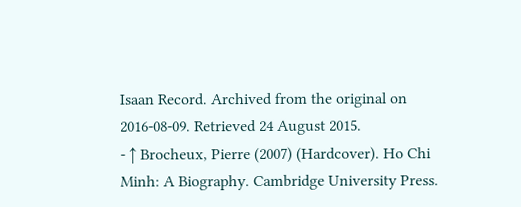Isaan Record. Archived from the original on 2016-08-09. Retrieved 24 August 2015.
- ↑ Brocheux, Pierre (2007) (Hardcover). Ho Chi Minh: A Biography. Cambridge University Press.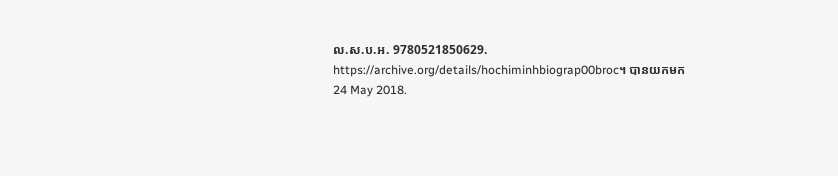ល.ស.ប.អ. 9780521850629. https://archive.org/details/hochiminhbiograp00broc។ បានយកមក 24 May 2018.